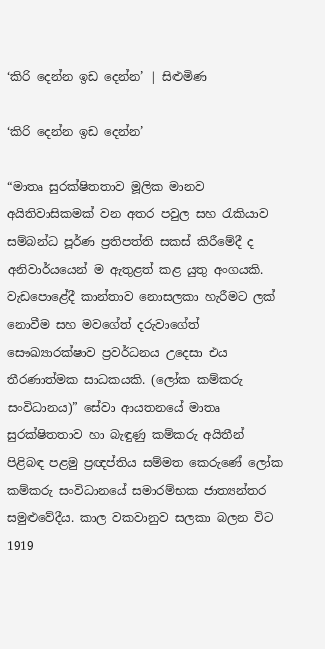‘කිරි දෙන්න ඉඩ දෙන්න’ | සිළුමිණ

‘කිරි දෙන්න ඉඩ දෙන්න’

“මාතෘ සුරක්ෂිතතාව මූලික මානව අයිතිවාසිකමක් වන අතර පවුල සහ රැකියාව සම්බන්ධ පූර්ණ ප්‍රතිපත්ති සකස් කිරීමේදී ද අනිවාර්යයෙන් ම ඇතුළත් කළ යුතු අංගයකි. වැඩපොළේදී කාන්තාව නොසලකා හැරීමට ලක් නොවීම සහ මවගේත් දරුවාගේත් සෞඛ්‍යාරක්ෂාව ප්‍රවර්ධනය උදෙසා එය තීරණාත්මක සාධකයකි. (ලෝක කම්කරු සංවිධානය)” සේවා ආයතනයේ මාතෘ සුරක්ෂිතතාව හා බැඳුණු කම්කරු අයිතීන් පිළිබඳ පළමු ප්‍රඥප්තිය සම්මත කෙරුණේ ලෝක කම්කරු සංවිධානයේ සමාරම්භක ජාත්‍යන්තර සමුළුවේදීය. කාල වකවානුව සලකා බලන විට 1919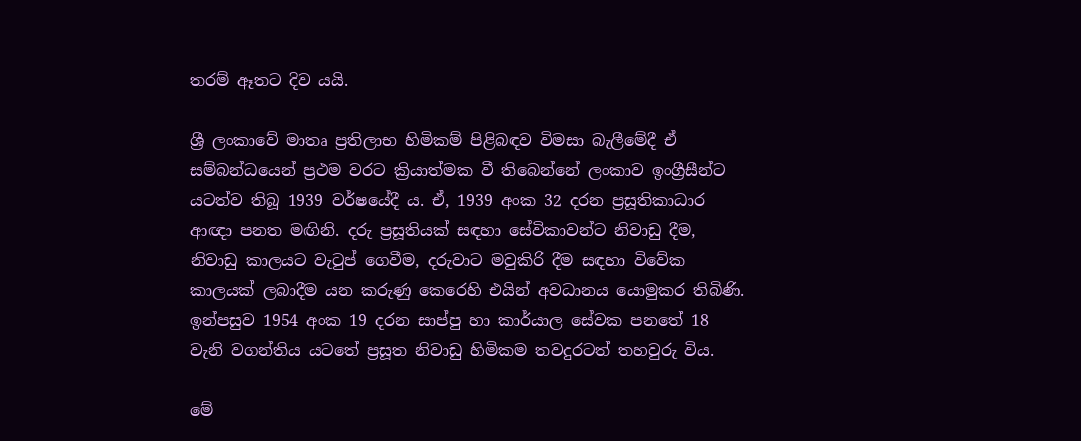තරම් ඈතට දිව යයි.

ශ්‍රී ලංකාවේ මාතෘ ප්‍රතිලාභ හිමිකම් පිළිබඳව විමසා බැලීමේදී ඒ සම්බන්ධයෙන් ප්‍රථම වරට ක්‍රියාත්මක වී තිබෙන්නේ ලංකාව ඉංග්‍රීසීන්ට යටත්ව තිබූ 1939 වර්ෂයේදී ය. ඒ, 1939 අංක 32 දරන ප්‍රසූතිකාධාර ආඥා පනත මඟිනි. දරු ප්‍රසූතියක් සඳහා සේවිකාවන්ට නිවාඩු දීම, නිවාඩු කාලයට වැටුප් ගෙවීම, දරුවාට මවුකිරි දීම සඳහා විවේක කාලයක් ලබාදීම යන කරුණු කෙරෙහි එයින් අවධානය යොමුකර තිබිණි. ඉන්පසුව 1954 අංක 19 දරන සාප්පු හා කාර්යාල සේවක පනතේ 18 වැනි වගන්තිය යටතේ ප්‍රසූත නිවාඩු හිමිකම තවදුරටත් තහවුරු විය.

මේ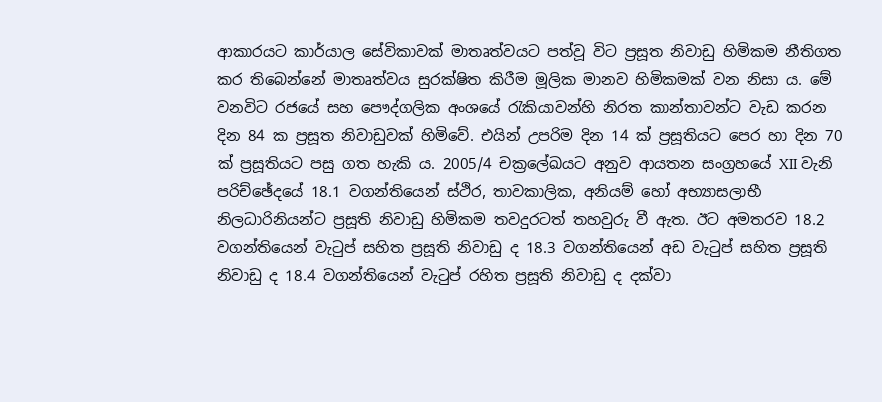ආකාරයට කාර්යාල සේවිකාවක් මාතෘත්වයට පත්වූ විට ප්‍රසූත නිවාඩු හිමිකම නීතිගත කර තිබෙන්නේ මාතෘත්වය සුරක්ෂිත කිරීම මූලික මානව හිමිකමක් වන නිසා ය. මේ වනවිට රජයේ සහ පෞද්ගලික අංශයේ රැකියාවන්හි නිරත කාන්තාවන්ට වැඩ කරන දින 84 ක ප්‍රසූත නිවාඩුවක් හිමිවේ. එයින් උපරිම දින 14 ක් ප්‍රසූතියට පෙර හා දින 70 ක් ප්‍රසූතියට පසු ගත හැකි ය. 2005/4 චක්‍රලේඛයට අනුව ආයතන සංග්‍රහයේ XII වැනි පරිච්ඡේදයේ 18.1 වගන්තියෙන් ස්ථිර, තාවකාලික, අනියම් හෝ අභ්‍යාසලාභී නිලධාරිනියන්ට ප්‍රසූති නිවාඩු හිමිකම තවදුරටත් තහවුරු වී ඇත. ඊට අමතරව 18.2 වගන්තියෙන් වැටුප් සහිත ප්‍රසූති නිවාඩු ද 18.3 වගන්තියෙන් අඩ වැටුප් සහිත ප්‍රසූති නිවාඩු ද 18.4 වගන්තියෙන් වැටුප් රහිත ප්‍රසූති නිවාඩු ද දක්වා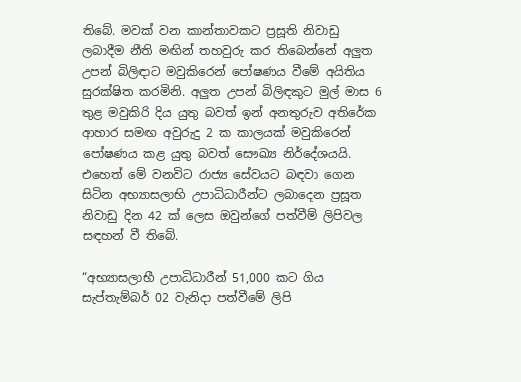තිබේ. මවක් වන කාන්තාවකට ප්‍රසූති නිවාඩු ලබාදීම නීති මඟින් තහවුරු කර තිබෙන්නේ අලුත උපන් බිලිඳාට මවුකිරෙන් පෝෂණය වීමේ අයිතිය සුරක්ෂිත කරමිනි. අලුත උපන් බිලිඳකුට මුල් මාස 6 තුළ මවුකිරි දිය යුතු බවත් ඉන් අනතුරුව අතිරේක ආහාර සමඟ අවුරුදු 2 ක කාලයක් මවුකිරෙන් පෝෂණය කළ යුතු බවත් සෞඛ්‍ය නිර්දේශයයි. එහෙත් මේ වනවිට රාජ්‍ය සේවයට බඳවා ගෙන සිටින අභ්‍යාසලාභි උපාධිධාරීන්ට ලබාදෙන ප්‍රසූත නිවාඩු දින 42 ක් ලෙස ඔවුන්ගේ පත්වීම් ලිපිවල සඳහන් වී තිබේ.

“අභ්‍යාසලාභී උපාධිධාරීන් 51,000 කට ගිය සැප්තැම්බර් 02 වැනිදා පත්වීමේ ලිපි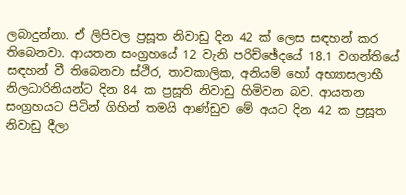ලබාදුන්නා. ඒ ලිපිවල ප්‍රසූත නිවාඩු දින 42 ක් ලෙස සඳහන් කර තිබෙනවා. ආයතන සංග්‍රහයේ 12 වැනි පරිච්ඡේදයේ 18.1 වගන්තියේ සඳහන් වී තිබෙනවා ස්ථිර, තාවකාලික, අනියම් හෝ අභ්‍යාසලාභී නිලධාරිනියන්ට දින 84 ක ප්‍රසූති නිවාඩු හිමිවන බව. ආයතන සංග්‍රහයට පිටින් ගිහින් තමයි ආණ්ඩුව මේ අයට දින 42 ක ප්‍රසූත නිවාඩු දීලා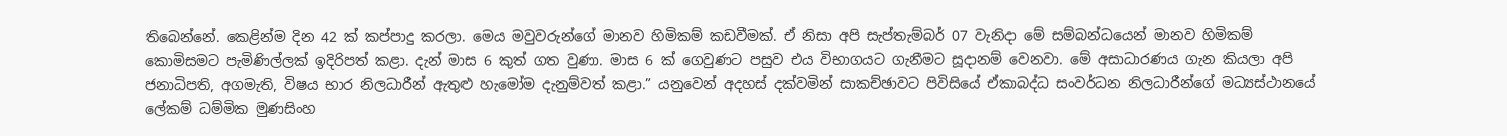තිබෙන්නේ. කෙළින්ම දින 42 ක් කප්පාදු කරලා‍. මෙය මවුවරුන්ගේ මානව හිමිකම් කඩවීමක්. ඒ නිසා අපි සැප්තැම්බර් 07 වැනිදා මේ සම්බන්ධයෙන් මානව හිමිකම් කොමිසමට පැමිණිල්ලක් ඉදිරිපත් කළා. දැන් මාස ‍6 කුත් ගත වුණා. මාස 6 ක් ගෙවුණට පසුව එය විභාගයට ගැනීමට සූදානම් වෙනවා. මේ අසාධාරණය ගැන කියලා අපි ජනාධිපති, අගමැති, විෂය භාර නිලධාරීන් ඇතුළු හැමෝම දැනුම්වත් කළා.” යනුවෙන් අදහස් දක්වමින් සාකච්ඡාවට පිවිසියේ ඒකාබද්ධ සංවර්ධන නිලධාරීන්ගේ මධ්‍යස්ථානයේ ලේකම් ධම්මික මුණසිංහ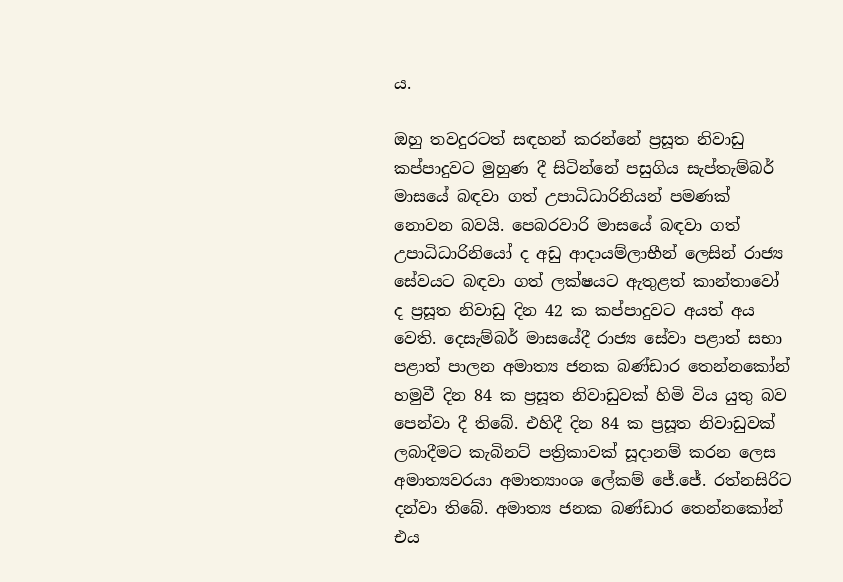ය.

ඔහු තවදුරටත් සඳහන් කරන්නේ ප්‍රසූත නිවාඩු කප්පාදුවට මුහුණ දී සිටින්නේ පසුගිය සැප්තැම්බර් මාසයේ බඳවා ගත් උපාධිධාරිනියන් පමණක් නොවන බවයි. පෙබරවාරි මාසයේ බඳවා ගත් උපාධිධාරිනියෝ ද අඩු ආදායම්ලාභීන් ලෙසින් රාජ්‍ය සේවයට බඳවා ගත් ලක්ෂයට ඇතුළත් කාන්තාවෝ ද ප්‍රසූත නිවාඩු දින 42 ක කප්පාදුවට අයත් අය වෙති. දෙසැම්බර් මාසයේදී රාජ්‍ය සේවා පළාත් සභා පළාත් පාලන අමාත්‍ය ජනක බණ්ඩාර තෙන්නකෝන් හමුවී දින 84 ක ප්‍රසූත නිවාඩුවක් හිමි විය යුතු බව පෙන්වා දී තිබේ. එහිදී දින 84 ක ප්‍රසූත නිවාඩුවක් ලබාදීමට කැබිනට් පත්‍රිකාවක් සූදානම් කරන ලෙස අමාත්‍යවරයා අමාත්‍යාංශ ලේකම් ජේ.ජේ. රත්නසිරිට දන්වා තිබේ‍. අමාත්‍ය ජනක බණ්ඩාර තෙන්නකෝන් එය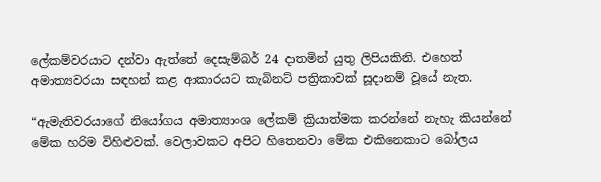ලේකම්වරයා‍ට දන්වා ඇත්තේ දෙසැම්බර් 24 දාතමින් යුතු ලිපියකිනි. එහෙත් අමාත්‍යවරයා සඳහන් කළ ආකාරයට කැබිනට් පත්‍රිකාවක් සූදානම් වූයේ නැත.

“ඇමැතිවරයාගේ නියෝගය අමාත්‍යාංශ ලේකම් ක්‍රියාත්මක කරන්නේ නැහැ කියන්නේ මේක හරිම විහිළුවක්. වෙලාවකට අපිට හිතෙනවා මේක එකිනෙකාට බෝලය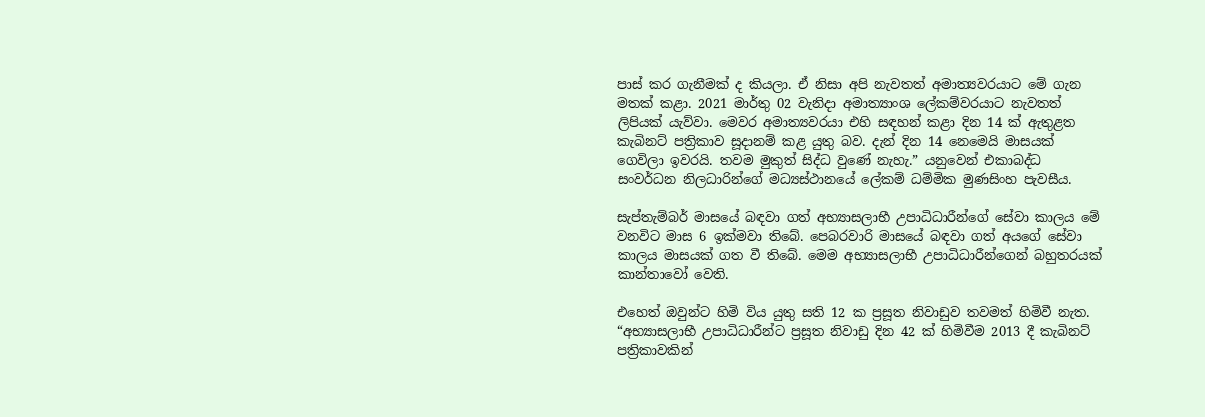පාස් කර ගැනීමක් ද කියලා. ඒ නිසා අපි නැවතත් අමාත්‍යවරයාට මේ ගැන මතක් කළා. 2021 මාර්තු 02 වැනිදා අමාත්‍යාංශ ලේකම්වරයාට නැවතත් ලිපියක් යැව්වා. මෙවර අමාත්‍යවරයා එහි සඳහන් කළා දින 14 ක් ඇතුළත කැබිනට් පත්‍රිකාව සූදානම් කළ යුතු බව. දැන් දින 14 නෙමෙයි මාසයක් ගෙවිලා ඉවරයි. තවම මුකුත් සිද්ධ වුණේ නැහැ.” යනුවෙන් එකාබද්ධ සංවර්ධන නිලධාරින්ගේ මධ්‍යස්ථානයේ ලේකම් ධම්මික මුණසිංහ පැවසීය.

සැප්තැම්බර් මාසයේ බඳවා ගත් අභ්‍යාසලාභී උපාධිධාරීන්ගේ සේවා කාලය මේ වනවිට මාස 6 ඉක්මවා තිබේ. පෙබරවාරි මාසයේ බඳවා ගත් අයගේ සේවා කාලය මාසයක් ගත වී තිබේ‍. මෙම අභ්‍යාසලාභී උපාධිධාරීන්ගෙන් බහුතරයක් කාන්තාවෝ වෙති.

එහෙත් ඔවුන්ට හිමි විය යුතු සති 12 ක ප්‍රසූත නිවාඩුව තවමත් හිමිවී නැත. “අභ්‍යාසලාභී උපාධිධාරීන්ට ප්‍රසූත නිවාඩු දින 42 ක් හිමිවීම 2013 දී කැබිනට් පත්‍රිකාවකින්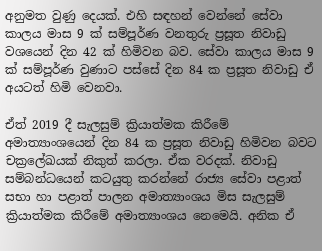අනුමත වුණු දෙයක්. එහි සඳහන් වෙන්නේ සේවා කාලය මාස 9 ක් සම්පූර්ණ වනතුරු ප්‍රසූත නිවාඩු වශයෙන් දින 42 ක් හිමිවන බව. සේවා කාලය මාස 9 ක් සම්පූර්ණ වුණාට පස්සේ දින 84 ක ප්‍රසූත නිවාඩු ඒ අයටත් හිමි වෙනවා.

ඒත් 2019 දී සැලසුම් ක්‍රියාත්මක කිරීමේ අමාත්‍යාංශයෙන් දින 84 ක ප්‍රසූත නිවාඩු හිමිවන බවට චක්‍රලේඛයක් නිකුත් කරලා. ඒක වරදක්. නිවාඩු සම්බන්ධයෙන් කටයුතු කරන්නේ රාජ්‍ය සේවා පළාත් සභා හා පළාත් පාලන අමාත්‍යාංශය මිස සැලසුම් ක්‍රියාත්මක කිරීමේ අමාත්‍යාංශය නෙමෙයි‍. අනික ඒ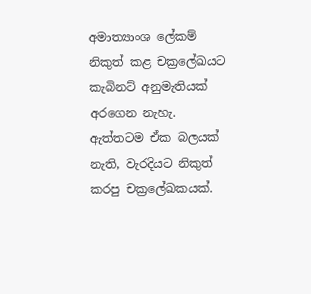අමාත්‍යාංශ ලේකම් නිකුත් කළ චක්‍රලේඛයට කැබිනට් අනුමැතියක් අරගෙන නැහැ. ඇත්තටම ඒක බලයක් නැති, වැරදියට නිකුත් කරපු චක්‍රලේඛකයක්.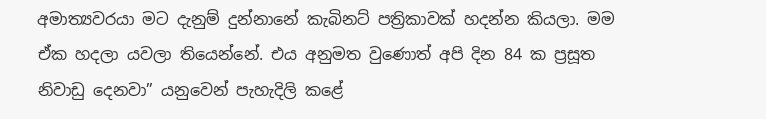අමාත්‍යවරයා මට දැනුම් දුන්නානේ කැබිනට් පත්‍රිකාවක් හදන්න කියලා. මම ඒක හදලා යවලා තියෙන්නේ. එය අනුමත වුණොත් අපි දින 84 ක ප්‍රසූත නිවාඩු දෙනවා” යනුවෙන් පැහැදිලි කළේ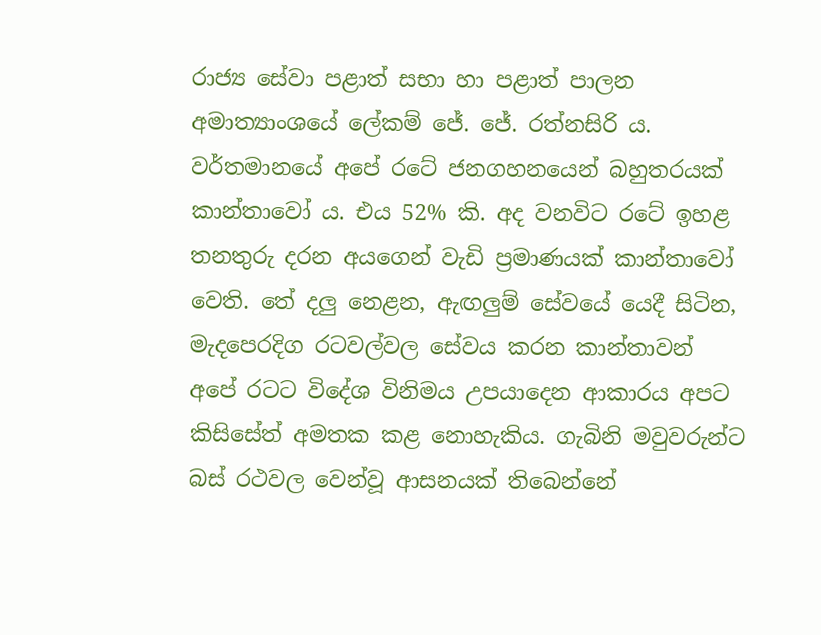රාජ්‍ය සේවා පළාත් සභා හා පළාත් පාලන අමාත්‍යාංශයේ ලේකම් ජේ. ජේ. රත්නසිරි ය. වර්තමානයේ අපේ රටේ ජනගහනයෙන් බහුතරයක් කාන්තාවෝ ය. එය 52% කි. අද වනවිට රටේ ඉහළ තනතුරු දරන අයගෙන් වැඩි ප්‍රමාණයක් කාන්තාවෝ වෙති. තේ දලු නෙළන, ඇඟලුම් සේවයේ යෙදී සිටින, මැදපෙරදිග රටවල්වල සේවය කරන කාන්තා‍වන් අපේ රටට විදේශ විනිමය උපයාදෙන ආකාරය අපට කිසිසේත් අමතක කළ නොහැකිය. ගැබිනි මවුවරුන්ට බස් රථවල වෙන්වූ ආසනයක් තිබෙන්නේ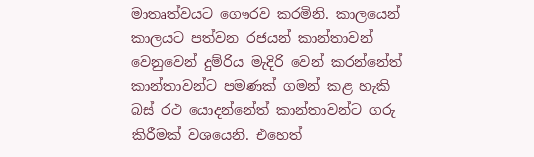මාතෘත්වයට ගෞරව කරමිනි. කාලයෙන් කාලයට පත්වන රජයන් කාන්තාවන් වෙනුවෙන් දුම්රිය මැදිරි වෙන් කරන්නේත් කාන්තාවන්ට පමණක් ගමන් කළ හැකි බස් රථ යොදන්නේත් කාන්තාවන්ට ගරු කිරීමක් වශයෙනි. එහෙත්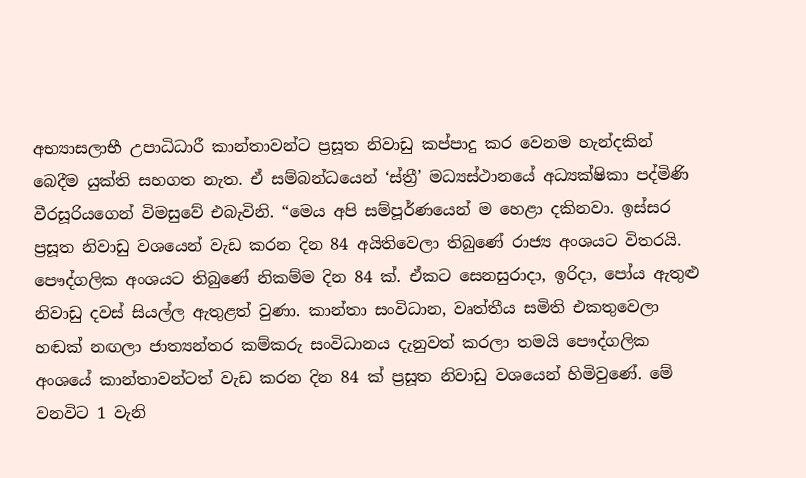අභ්‍යාසලාභී උපාධිධාරී කාන්තාවන්ට ප්‍රසූත නිවාඩු කප්පාදු කර වෙනම හැන්දකින් බෙදීම යුක්ති සහගත නැත. ඒ සම්බන්ධයෙන් ‘ස්ත්‍රී’ මධ්‍යස්ථානයේ අධ්‍යක්ෂිකා පද්මිණි වීරසූරියගෙන් විමසුවේ එබැවිනි. “මෙය අපි සම්පූර්ණයෙන් ම හෙළා දකිනවා. ඉස්සර ප්‍රසූත නිවාඩු වශයෙන් වැඩ කරන දින 84 අයිතිවෙලා තිබුණේ රාජ්‍ය අංශයට විතරයි. පෞද්ගලික අංශයට තිබුණේ නිකම්ම දින 84 ක්. ඒකට සෙනසුරාදා, ඉරිදා, පෝය ඇතුළු නිවාඩු දවස් සියල්ල ඇතුළත් වුණා. කාන්තා සංවිධාන, වෘත්තීය සමිති එකතුවෙලා හඬක් නඟලා ජාත්‍යන්තර කම්කරු සංවිධානය දැනුවත් කරලා තමයි පෞද්ගලික අංශයේ කාන්තාවන්ටත් වැඩ කරන දින 84 ක් ප්‍රසූත නිවාඩු වශයෙන් හිමිවුණේ. මේ වනවිට 1 වැනි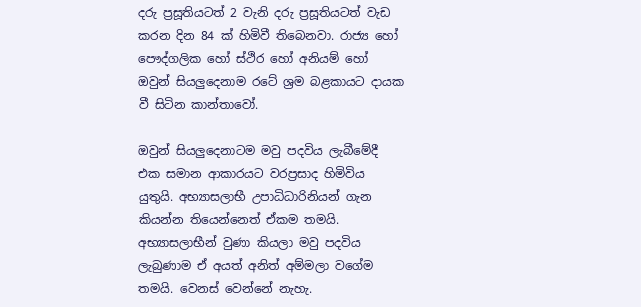දරු ප්‍රසූතියටත් 2 වැනි දරු ප්‍රසූතියටත් වැඩ කරන දින 84 ක් හිමිවී තිබෙනවා. රාජ්‍ය හෝ පෞද්ගලික හෝ ස්ථිර හෝ අනියම් හෝ ඔවුන් සියලුදෙනාම රටේ ශ්‍රම බළකායට දායක වී සිටින කාන්තාවෝ.

ඔවුන් සියලුදෙනාටම මවු පදවිය ලැබීමේදී එක සමාන ආකාරයට වරප්‍රසාද හිමිවිය යුතුයි. අභ්‍යාසලාභී උපාධිධාරිනියන් ගැන කියන්න තියෙන්නෙත් ඒකම තමයි. අභ්‍යාසලාභීන් වුණා කියලා මවු පදවිය ලැබුණාම ඒ අයත් අනිත් අම්මලා වගේම තමයි. වෙනස් වෙන්නේ නැහැ.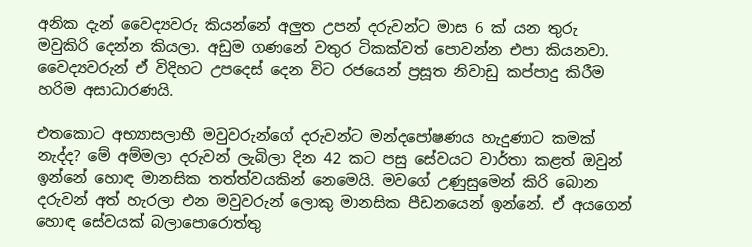අනික දැන් වෛද්‍යවරු කියන්නේ අලුත උපන් දරුවන්ට මාස 6 ක් යන තුරු මවුකිරි දෙන්න කියලා. අඩුම ගණනේ වතුර ටිකක්වත් පොවන්න එපා කියනවා. වෛද්‍යවරුන් ඒ විදිහට උපදෙස් දෙන විට රජයෙන් ප්‍රසූත නිවාඩු කප්පාදු කිරීම හරිම අසාධාරණයි.

එතකොට අභ්‍යාසලාභී මවුවරුන්ගේ දරුවන්ට මන්ද‍පෝෂණය හැදුණාට කමක් නැද්ද? මේ අම්මලා දරුවන් ලැබිලා දින 42 කට පසු සේවයට වාර්තා කළත් ඔවුන් ඉන්නේ හොඳ මානසික තත්ත්වයකින් නෙමෙයි. මවගේ උණුසුමෙන් කිරි ‍බොන දරුවන් අත් හැරලා එන මවුවරුන් ලොකු මානසික පීඩනයෙන් ඉන්නේ. ඒ අයගෙන් හොඳ සේවයක් බලාපොරොත්තු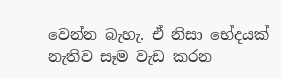වෙන්න බැහැ. ඒ නිසා භේදයක් නැතිව සෑම වැඩ කරන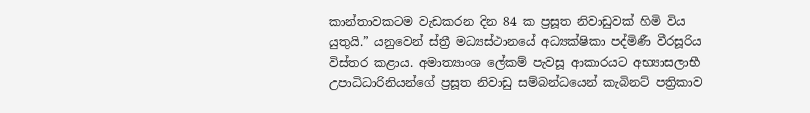කාන්තාවකටම වැඩකරන දින 84 ක ප්‍රසූත නිවාඩුවක් හිමි විය යුතුයි.” යනුවෙන් ස්ත්‍රී මධ්‍යස්ථානයේ අධ්‍යක්ෂිකා පද්මිණී වීර‍සූරිය විස්තර කළාය. අමාත්‍යාංශ ලේකම් පැවසූ ආකාරයට අභ්‍යාසලාභී උපාධිධාරිනියන්ගේ ප්‍රසූත නිවාඩු සම්බන්ධයෙන් කැබිනට් පත්‍රිකාව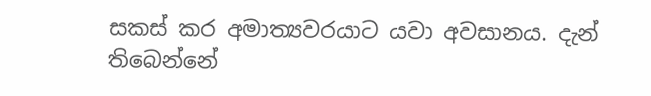සකස් කර අමාත්‍යවරයාට යවා අවසානය. දැන් තිබෙන්නේ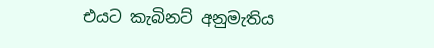එයට කැබිනට් අනුමැතිය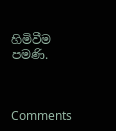හිමිවීම පමණි.



Comments